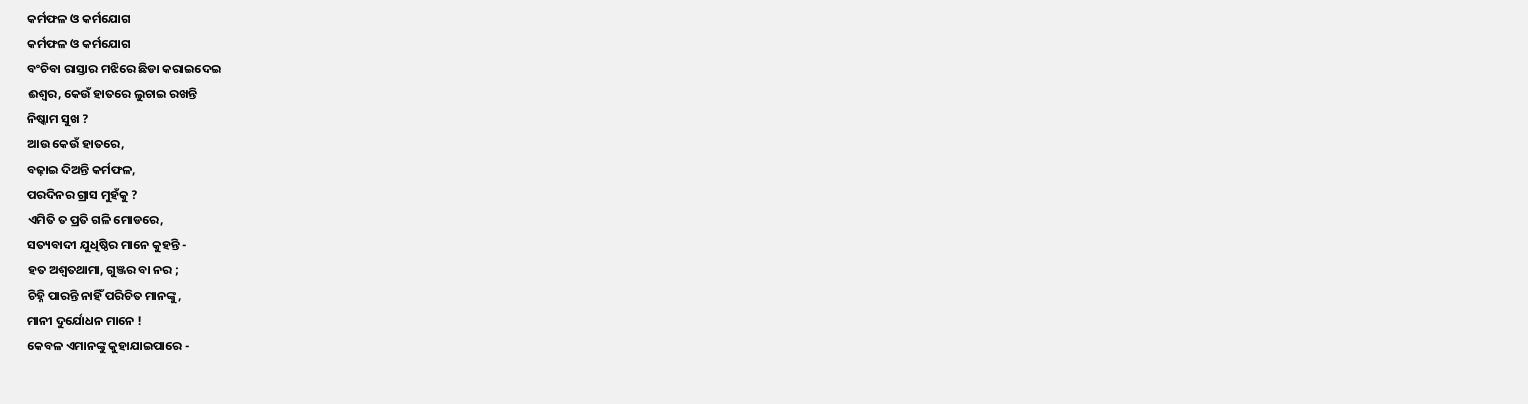କର୍ମଫଳ ଓ କର୍ମଯୋଗ
କର୍ମଫଳ ଓ କର୍ମଯୋଗ
ବଂଚିବା ରାସ୍ତାର ମଝିରେ ଛିଡା କରାଇଦେଇ
ଈଶ୍ୱର, କେଉଁ ହାତରେ ଲୁଚାଇ ରଖନ୍ତି
ନିଷ୍କାମ ସୁଖ ?
ଆଉ କେଉଁ ହାତରେ,
ବଢ଼ାଇ ଦିଅନ୍ତି କର୍ମଫଳ,
ପରଦିନର ଗ୍ରାସ ମୁହଁକୁ ?
ଏମିତି ତ ପ୍ରତି ଗଳି ମୋଡରେ,
ସତ୍ୟବାଦୀ ଯୁଧିଷ୍ଠିର ମାନେ କୁହନ୍ତି -
ହତ ଅଶ୍ୱତଥାମା, ଗୁଞ୍ଜର ବା ନର ;
ଚିହ୍ନି ପାରନ୍ତି ନାହିଁ ପରିଚିତ ମାନଙ୍କୁ,
ମାନୀ ଦୁର୍ଯୋଧନ ମାନେ !
କେବଳ ଏମାନଙ୍କୁ କୁହାଯାଇପାରେ -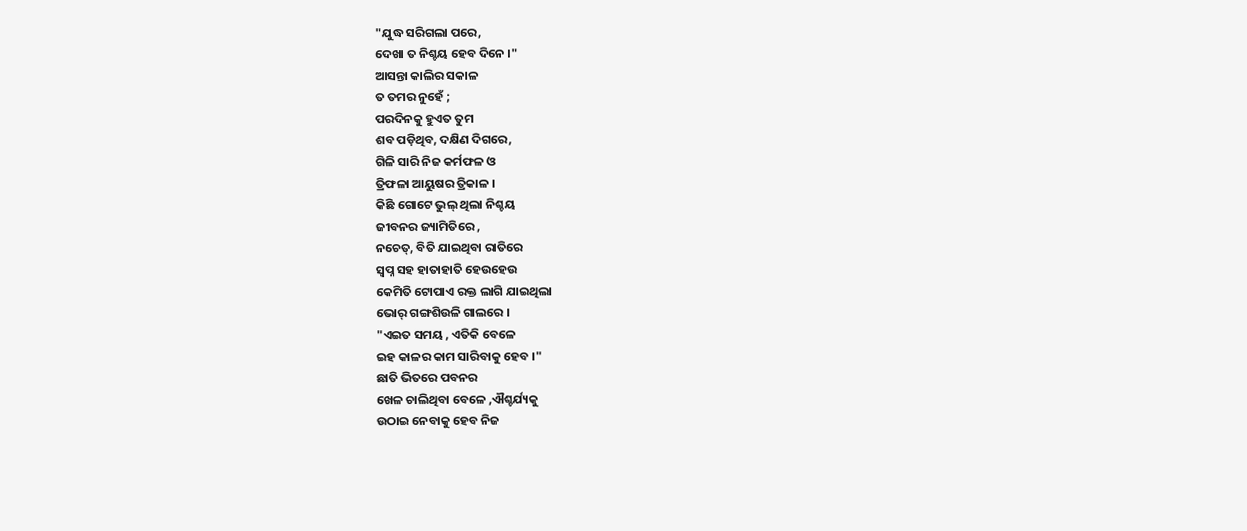"ଯୁଦ୍ଧ ସରିଗଲା ପରେ,
ଦେଖା ତ ନିଶ୍ଚୟ ହେବ ଦିନେ ।"
ଆସନ୍ତା କାଲିର ସକାଳ
ତ ତମର ନୁହେଁ ;
ପରଦିନକୁ ହୁଏତ ତୁମ
ଶବ ପଡ଼ିଥିବ, ଦକ୍ଷିଣ ଦିଗରେ,
ଗିଳି ସାରି ନିଜ କର୍ମଫଳ ଓ
ତ୍ରିଫଳା ଆୟୁଷର ତ୍ରିକାଳ ।
କିଛି ଗୋଟେ ଭୁଲ୍ ଥିଲା ନିଶ୍ଚୟ
ଜୀବନର ଜ୍ୟାମିତିରେ ,
ନଚେତ୍, ବିତି ଯାଇଥିବା ରାତିରେ
ସ୍ୱପ୍ନ ସହ ହାତାହାତି ହେଉହେଉ
କେମିତି ଟୋପାଏ ରକ୍ତ ଲାଗି ଯାଇଥିଲା
ଭୋର୍ ଗଙ୍ଗଶିଉଳି ଗାଲରେ ।
"ଏଇତ ସମୟ , ଏତିକି ବେଳେ
ଇହ କାଳର କାମ ସାରିବାକୁ ହେବ ।"
ଛାତି ଭିତରେ ପବନର
ଖେଳ ଚାଲିଥିବା ବେଳେ ,ଐଶ୍ଚର୍ଯ୍ୟକୁ
ଉଠାଇ ନେବାକୁ ହେବ ନିଜ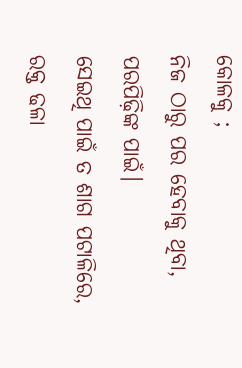କୋଳକୁ ;
ନିଜ ଠାରୁ ପର ହେବାକୁ ଥିବା, ପରପିଢ଼ିଙ୍କ ପାଇଁ।
ସେଇଥି ପାଇଁ ତ ଶାଗ ପଟାଳିରେ,
ରକ୍ତ ଢଳା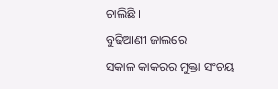ଚାଲିଛି ।
ବୁଢିଆଣୀ ଜାଲରେ
ସକାଳ କାକରର ମୁକ୍ତା ସଂଚୟ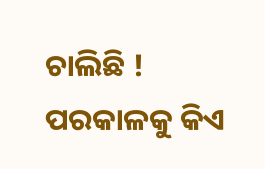ଚାଲିଛି !
ପରକାଳକୁ କିଏ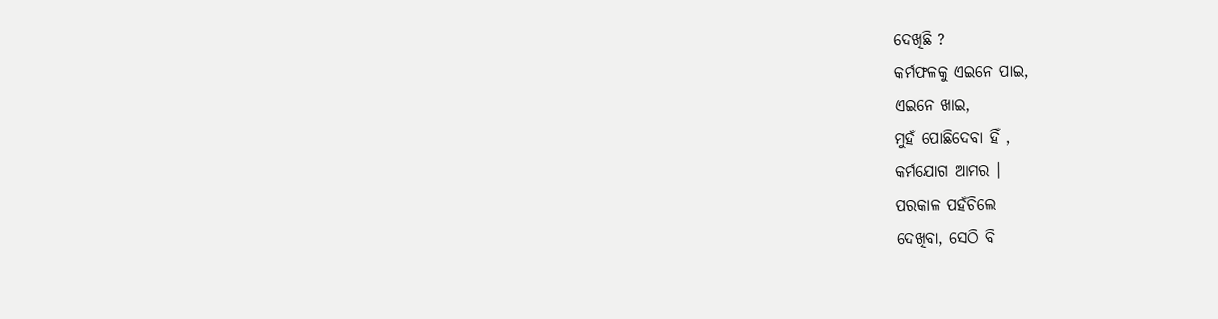ଦେଖିଛି ?
କର୍ମଫଳକୁ ଏଇନେ ପାଇ,
ଏଇନେ ଖାଇ,
ମୁହଁ ପୋଛିଦେବା ହିଁ ,
କର୍ମଯୋଗ ଆମର ।
ପରକାଳ ପହଁଚିଲେ
ଦେଖିବା, ସେଠି ବି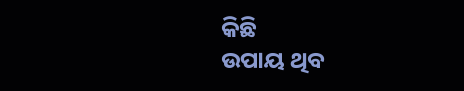କିଛି
ଉପାୟ ଥିବ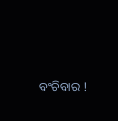ବଂଚିବାର !